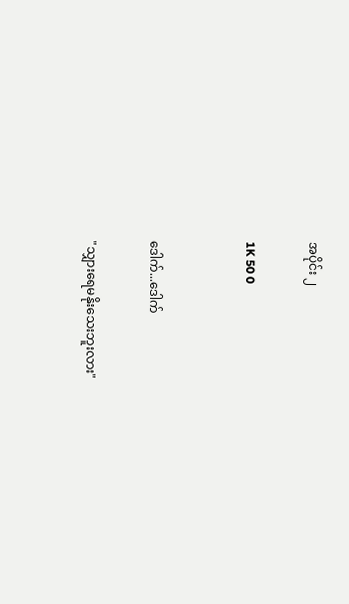အပိုင်း ၂

1K 50 0


ဒေါက်...ဒေါက်

"သျှားရေမနိုးသေးဘူးလား"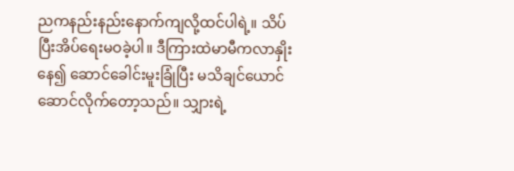ညကနည်းနည်းနောက်ကျလို့ထင်ပါရဲ့။ သိပ်ပြီးအိပ်ရေးမဝခဲ့ပါ။ ဒီကြားထဲမာမီကလာနှိုးနေ၍ ဆောင်ခေါင်းမူးခြုံပြီး မသိချင်ယောင်ဆောင်လိုက်တော့သည်။ သျှားရဲ့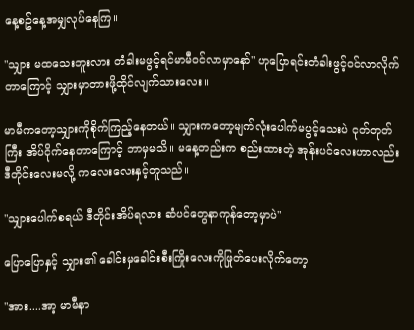နေ့စဥ်နေ့အမျှလုပ်နေကြ။

"သျှား မထသေးဘူးလား တံခါးမဖွင့်ရင်မာမီဝင်လာမှာနော်" ဟုပြောရင်းတံခါးဖွင့်ဝင်လာလိုက်တာကြောင့် သျှားမှာတားဖို့ထိုင်လျက်သားလေး။

မာမီကတော့သျှားကိုစိုက်ကြည့်နေတယ်။ သျှားကတော့မျက်လုံးပေါက်မပွင့်သေးပဲ ငုတ်တုတ်ကြီး အိပ်ငိုက်နေတာကြောင့် ဘာမှမသိ။ မနေ့တည်းက စည်းထားတဲ့ အုန်းပင်လေးဟာလည်း ဒီတိုင်းလေးမလို့ ကလေးလေးနှင့်တူသည်။

"သျှားပေါက်စရယ် ဒီတိုင်းအိပ်ရလား ဆံပင်တွေနာကုန်တော့မှာပဲ"

ပြောပြောနှင့် သျှား၏ ခေါင်းမှခေါင်းစီးကြိုးလေးကိုဖြုတ်ပေးလိုက်တော့

"အား....အာ့ မာမီနာ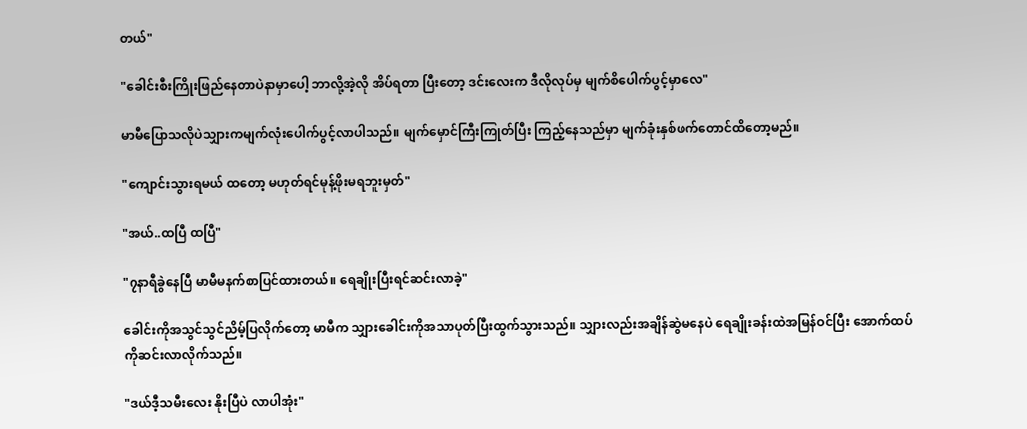တယ်"

"ခေါင်းစီးကြိုးဖြည်နေတာပဲနာမှာပေါ့ ဘာလို့အဲ့လို အိပ်ရတာ ပြီးတော့ ဒင်းလေးက ဒီလိုလုပ်မှ မျက်စိပေါက်ပွင့်မှာလေ"

မာမီပြောသလိုပဲသျှားကမျက်လုံးပေါက်ပွင့်လာပါသည်။ မျက်မှောင်ကြီးကြုတ်ပြီး ကြည့်နေသည်မှာ မျက်ခုံးနှစ်ဖက်တောင်ထိတော့မည်။

"ကျောင်းသွားရမယ် ထတော့ မဟုတ်ရင်မုန့်ဖိုးမရဘူးမှတ်"

"အယ်..ထပြီ ထပြီ"

"၇နာရီခွဲနေပြီ မာမီမနက်စာပြင်ထားတယ်။ ရေချိုးပြီးရင်ဆင်းလာခဲ့"

ခေါင်းကိုအသွင်သွင်ညိမ့်ပြလိုက်တော့ မာမီက သျှားခေါင်းကိုအသာပုတ်ပြီးထွက်သွားသည်။ သျှားလည်းအချိန်ဆွဲမနေပဲ ရေချိုးခန်းထဲအမြန်ဝင်ပြီး အောက်ထပ်ကိုဆင်းလာလိုက်သည်။

"ဒယ်ဒီ့သမီးလေး နိုးပြီပဲ လာပါအုံး"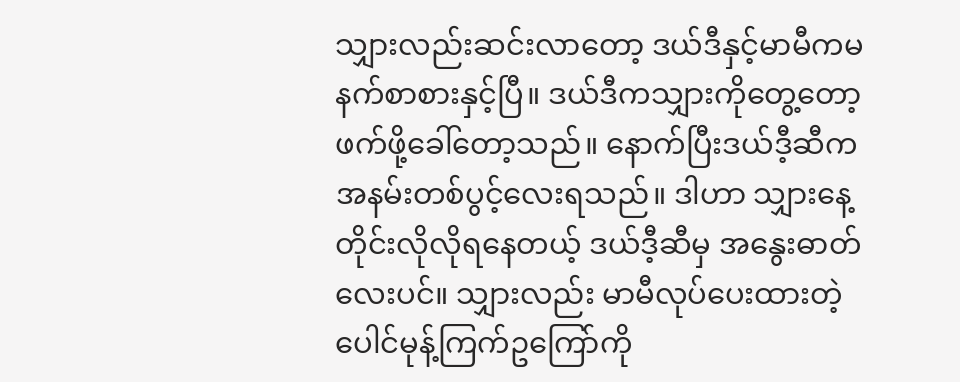သျှားလည်းဆင်းလာတော့ ဒယ်ဒီနှင့်မာမီကမနက်စာစားနှင့်ပြီ။ ဒယ်ဒီကသျှားကိုတွေ့တော့ ဖက်ဖို့ခေါ်တော့သည်။ နောက်ပြီးဒယ်ဒီ့ဆီကအနမ်းတစ်ပွင့်လေးရသည်။ ဒါဟာ သျှားနေ့တိုင်းလိုလိုရနေတယ့် ဒယ်ဒီ့ဆီမှ အနွေးဓာတ်လေးပင်။ သျှားလည်း မာမီလုပ်ပေးထားတဲ့ ပေါင်မုန့်ကြက်ဥကြော်ကို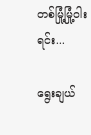တစ်မြုံ့မြုံ့ဝါးရင်း...

ရွေးချယ်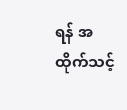ရန် အထိုက်သင့်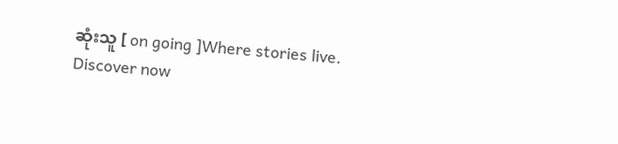ဆုံးသူ [ on going ]Where stories live. Discover now